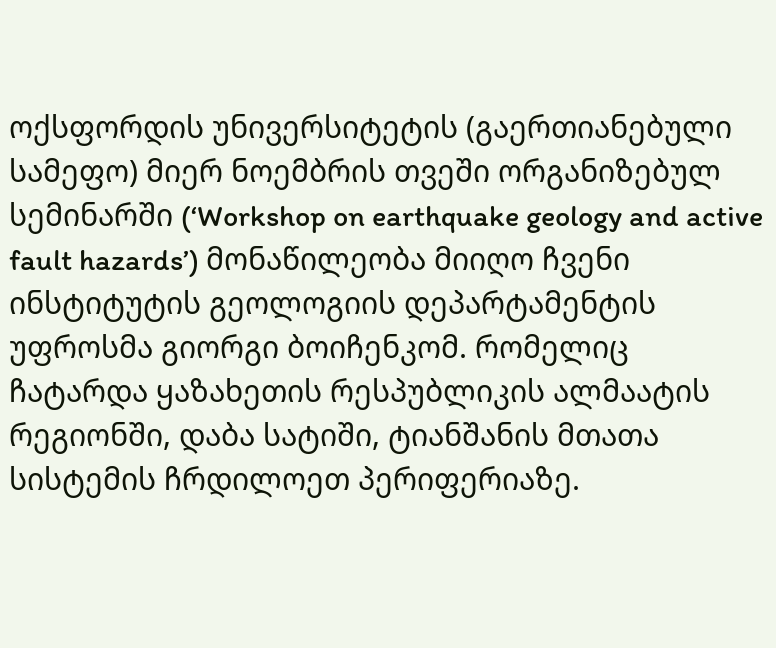ოქსფორდის უნივერსიტეტის (გაერთიანებული სამეფო) მიერ ნოემბრის თვეში ორგანიზებულ სემინარში (‘Workshop on earthquake geology and active fault hazards’) მონაწილეობა მიიღო ჩვენი ინსტიტუტის გეოლოგიის დეპარტამენტის უფროსმა გიორგი ბოიჩენკომ. რომელიც ჩატარდა ყაზახეთის რესპუბლიკის ალმაატის რეგიონში, დაბა სატიში, ტიანშანის მთათა სისტემის ჩრდილოეთ პერიფერიაზე.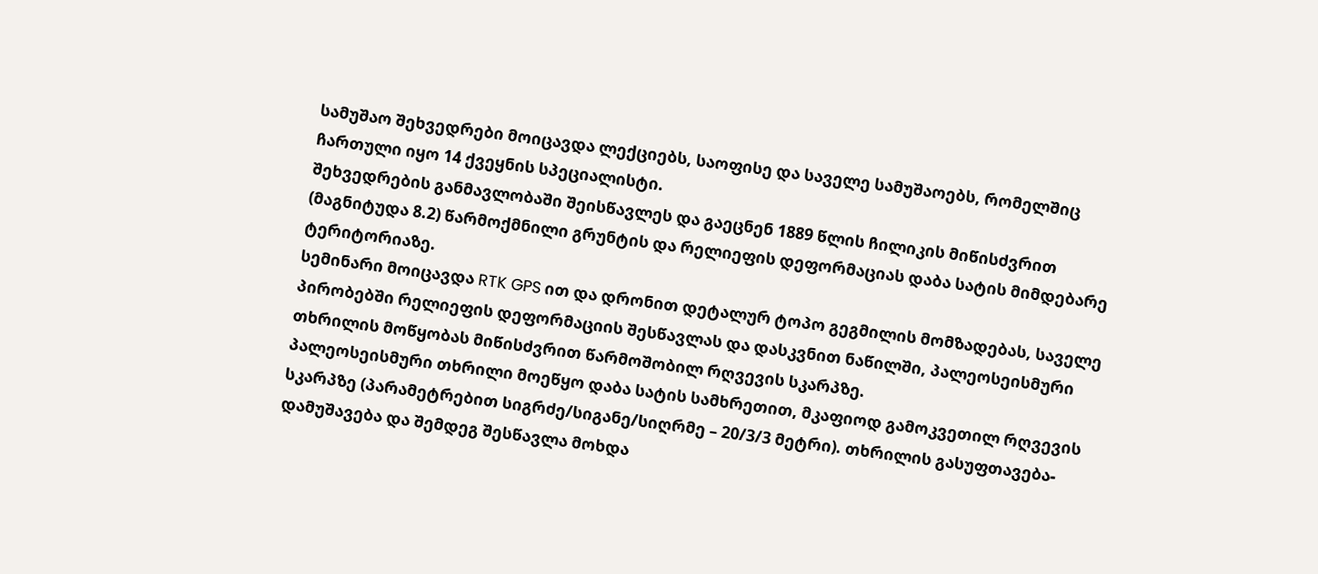სამუშაო შეხვედრები მოიცავდა ლექციებს, საოფისე და საველე სამუშაოებს, რომელშიც ჩართული იყო 14 ქვეყნის სპეციალისტი.
შეხვედრების განმავლობაში შეისწავლეს და გაეცნენ 1889 წლის ჩილიკის მიწისძვრით (მაგნიტუდა 8.2) წარმოქმნილი გრუნტის და რელიეფის დეფორმაციას დაბა სატის მიმდებარე ტერიტორიაზე.
სემინარი მოიცავდა RTK GPS ით და დრონით დეტალურ ტოპო გეგმილის მომზადებას, საველე პირობებში რელიეფის დეფორმაციის შესწავლას და დასკვნით ნაწილში, პალეოსეისმური თხრილის მოწყობას მიწისძვრით წარმოშობილ რღვევის სკარპზე.
პალეოსეისმური თხრილი მოეწყო დაბა სატის სამხრეთით, მკაფიოდ გამოკვეთილ რღვევის სკარპზე (პარამეტრებით სიგრძე/სიგანე/სიღრმე – 20/3/3 მეტრი). თხრილის გასუფთავება-დამუშავება და შემდეგ შესწავლა მოხდა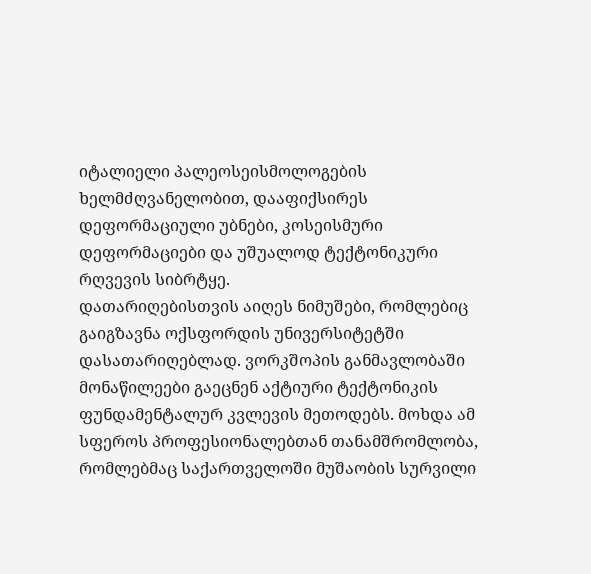იტალიელი პალეოსეისმოლოგების ხელმძღვანელობით, დააფიქსირეს დეფორმაციული უბნები, კოსეისმური დეფორმაციები და უშუალოდ ტექტონიკური რღვევის სიბრტყე.
დათარიღებისთვის აიღეს ნიმუშები, რომლებიც გაიგზავნა ოქსფორდის უნივერსიტეტში დასათარიღებლად. ვორკშოპის განმავლობაში მონაწილეები გაეცნენ აქტიური ტექტონიკის ფუნდამენტალურ კვლევის მეთოდებს. მოხდა ამ სფეროს პროფესიონალებთან თანამშრომლობა, რომლებმაც საქართველოში მუშაობის სურვილი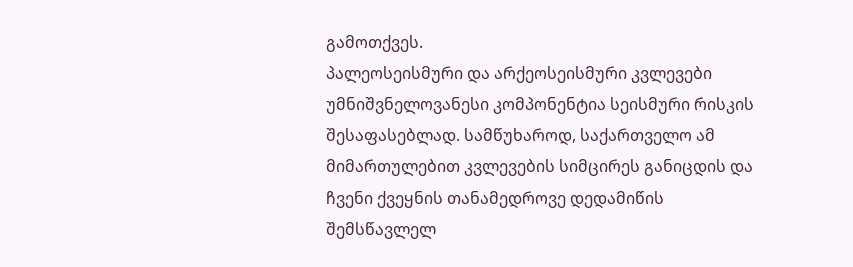გამოთქვეს.
პალეოსეისმური და არქეოსეისმური კვლევები უმნიშვნელოვანესი კომპონენტია სეისმური რისკის შესაფასებლად. სამწუხაროდ, საქართველო ამ მიმართულებით კვლევების სიმცირეს განიცდის და ჩვენი ქვეყნის თანამედროვე დედამიწის შემსწავლელ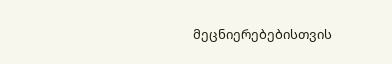მეცნიერებებისთვის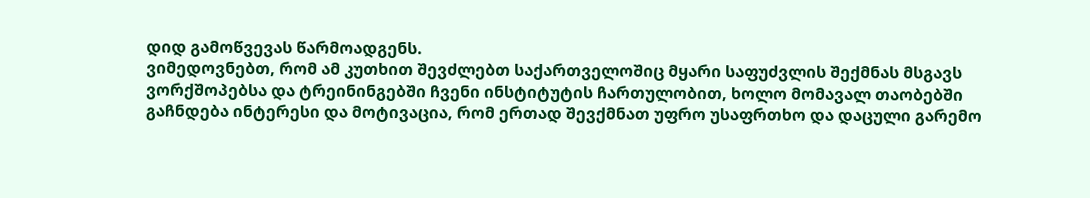დიდ გამოწვევას წარმოადგენს.
ვიმედოვნებთ, რომ ამ კუთხით შევძლებთ საქართველოშიც მყარი საფუძვლის შექმნას მსგავს ვორქშოპებსა და ტრეინინგებში ჩვენი ინსტიტუტის ჩართულობით, ხოლო მომავალ თაობებში გაჩნდება ინტერესი და მოტივაცია, რომ ერთად შევქმნათ უფრო უსაფრთხო და დაცული გარემო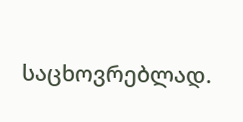საცხოვრებლად.